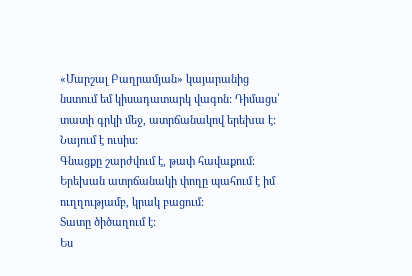«Մարշալ Բաղրամյան» կայարանից նստում եմ կիսադատարկ վագոն: Դիմացս՝ տատի գրկի մեջ, ատրճանակով երեխա է:
Նայում է ուսիս:
Գնացքը շարժվում է, թափ հավաքում:
Երեխան ատրճանակի փողը պահում է իմ ուղղությամբ, կրակ բացում:
Տատը ծիծաղում է:
Ես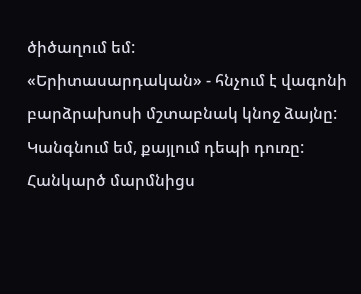ծիծաղում եմ:
«Երիտասարդական» - հնչում է վագոնի բարձրախոսի մշտաբնակ կնոջ ձայնը: Կանգնում եմ, քայլում դեպի դուռը: Հանկարծ մարմնիցս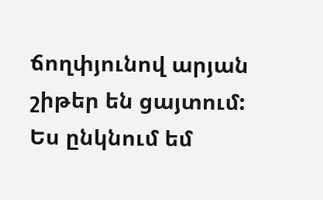ճողփյունով արյան շիթեր են ցայտում:
Ես ընկնում եմ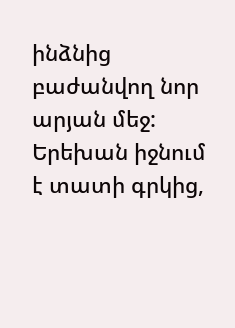ինձնից բաժանվող նոր արյան մեջ:
Երեխան իջնում է տատի գրկից,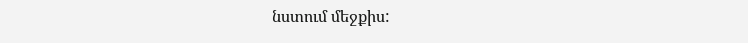նստում մեջքիս: